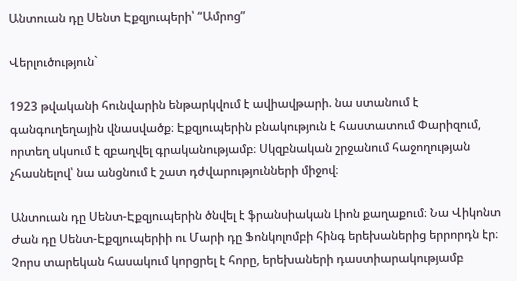Անտուան դը Սենտ Էքզյուպերի՝ “Ամրոց”

Վերլուծություն`

1923 թվականի հունվարին ենթարկվում է ավիավթարի. նա ստանում է գանգուղեղային վնասվածք։ Էքզյուպերին բնակություն է հաստատում Փարիզում, որտեղ սկսում է զբաղվել գրականությամբ։ Սկզբնական շրջանում հաջողության չհասնելով՝ նա անցնում է շատ դժվարությունների միջով։

Անտուան դը Սենտ-Էքզյուպերին ծնվել է ֆրանսիական Լիոն քաղաքում։ Նա Վիկոնտ Ժան դը Սենտ-Էքզյուպերիի ու Մարի դը Ֆոնկոլոմբի հինգ երեխաներից երրորդն էր։ Չորս տարեկան հասակում կորցրել է հորը, երեխաների դաստիարակությամբ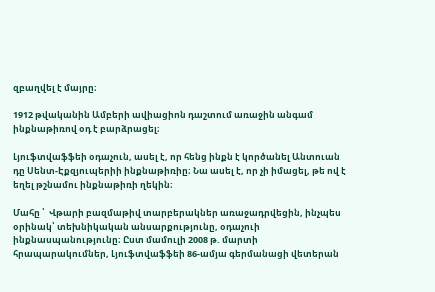զբաղվել է մայրը։

1912 թվականին Ամբերի ավիացիոն դաշտում առաջին անգամ ինքնաթիռով օդ է բարձրացել։

Լյուֆտվաֆֆեի օդաչուն, ասել է, որ հենց ինքն է կործանել Անտուան դը Սենտ-Էքզյուպերիի ինքնաթիռիը։ Նա ասել է, որ չի իմացել, թե ով է եղել թշնամու ինքնաթիռի ղեկին։

Մահը ՝  Վթարի բազմաթիվ տարբերակներ առաջադրվեցին, ինչպես օրինակ՝ տեխնիկական անսարքությունը, օդաչուի ինքնասպանությունը։ Ըստ մամուլի 2008 թ. մարտի հրապարակումներ, Լյուֆտվաֆֆեի 86-ամյա գերմանացի վետերան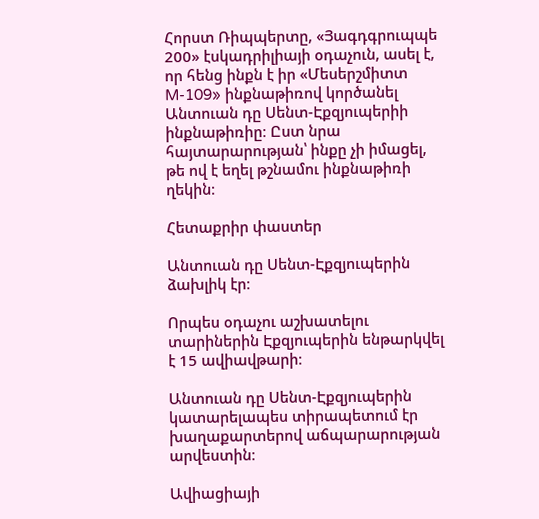Հորստ Ռիպպերտը, «Յագդգրուպպե 200» էսկադրիլիայի օդաչուն, ասել է, որ հենց ինքն է իր «Մեսերշմիտտ M-109» ինքնաթիռով կործանել Անտուան դը Սենտ-Էքզյուպերիի ինքնաթիռիը։ Ըստ նրա հայտարարության՝ ինքը չի իմացել, թե ով է եղել թշնամու ինքնաթիռի ղեկին։

Հետաքրիր փաստեր

Անտուան դը Սենտ-Էքզյուպերին ձախլիկ էր։

Որպես օդաչու աշխատելու տարիներին Էքզյուպերին ենթարկվել է 15 ավիավթարի։

Անտուան դը Սենտ-Էքզյուպերին կատարելապես տիրապետում էր խաղաքարտերով աճպարարության արվեստին։

Ավիացիայի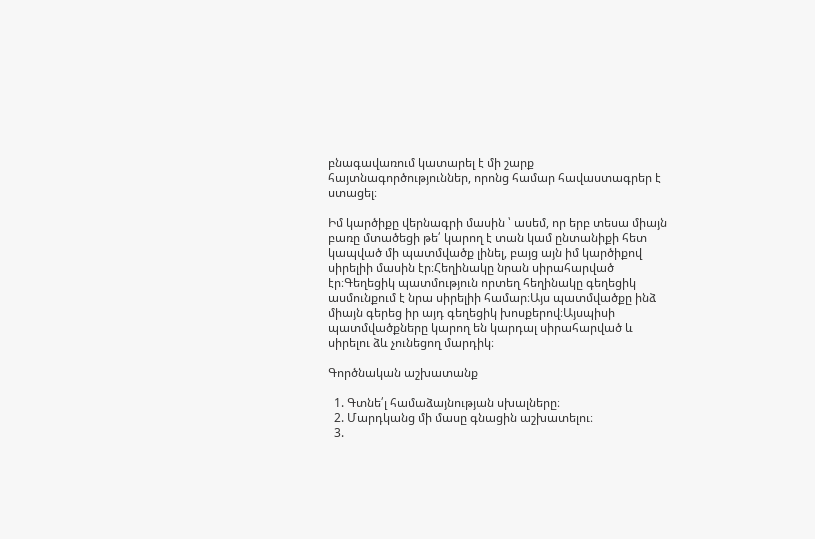բնագավառում կատարել է մի շարք հայտնագործություններ, որոնց համար հավաստագրեր է ստացել։

Իմ կարծիքը վերնագրի մասին ՝ ասեմ, որ երբ տեսա միայն բառը մտածեցի թե՛ կարող է տան կամ ընտանիքի հետ կապված մի պատմվածք լինել, բայց այն իմ կարծիքով սիրելիի մասին էր։Հեղինակը նրան սիրահարված էր։Գեղեցիկ պատմություն որտեղ հեղինակը գեղեցիկ ասմունքում է նրա սիրելիի համար։Այս պատմվածքը ինձ միայն գերեց իր այդ գեղեցիկ խոսքերով։Այսպիսի պատմվածքները կարող են կարդալ սիրահարված և սիրելու ձև չունեցող մարդիկ։

Գործնական աշխատանք

  1. Գտնե՛լ համաձայնության սխալները։
  2. Մարդկանց մի մասը գնացին աշխատելու։
  3.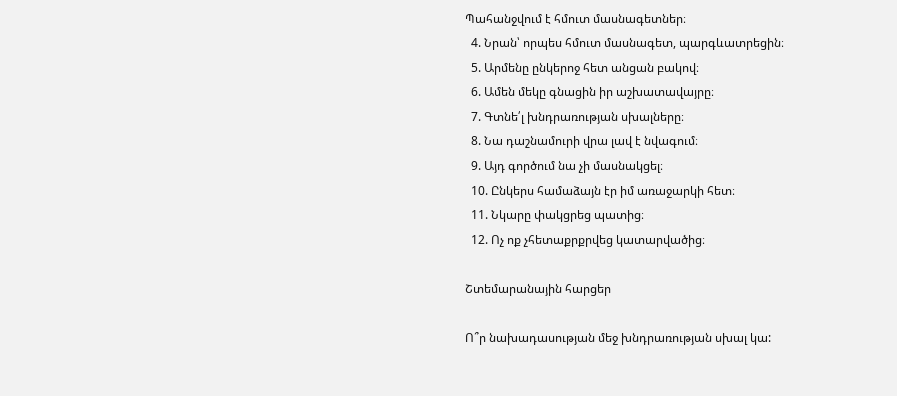Պահանջվում է հմուտ մասնագետներ։
  4. Նրան՝ որպես հմուտ մասնագետ, պարգևատրեցին։
  5. Արմենը ընկերոջ հետ անցան բակով։
  6. Ամեն մեկը գնացին իր աշխատավայրը։
  7. Գտնե՛լ խնդրառության սխալները։
  8. Նա դաշնամուրի վրա լավ է նվագում։
  9. Այդ գործում նա չի մասնակցել։
  10. Ընկերս համաձայն էր իմ առաջարկի հետ։
  11. Նկարը փակցրեց պատից։
  12. Ոչ ոք չհետաքրքրվեց կատարվածից։

Շտեմարանային հարցեր

Ո՞ր նախադասության մեջ խնդրառության սխալ կա: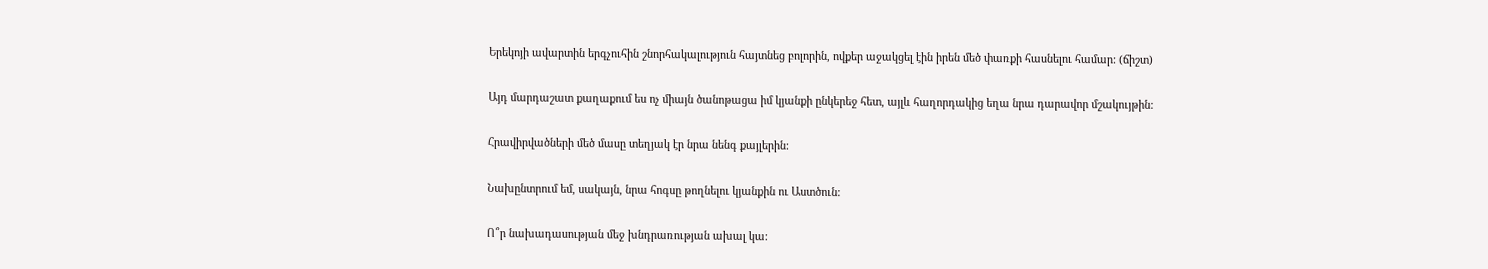Երեկոյի ավարտին երգչուհին շնորհակալություն հայտնեց բոլորին, ովքեր աջակցել էին իրեն մեծ փառքի հասնելու համար: (ճիշտ)

Այդ մարդաշատ քաղաքում ես ոչ միայն ծանոթացա իմ կյանքի ընկերեջ հետ, այլև հաղորդակից եղա նրա դարավոր մշակույթին:

Հրավիրվածների մեծ մասը տեղյակ էր նրա նենգ քայլերին:

Նախընտրում եմ, սակայն, նրա հոգսը թողնելու կյանքին ու Աստծուն:

Ո՞ր նախադասության մեջ խնդրառության ախալ կա: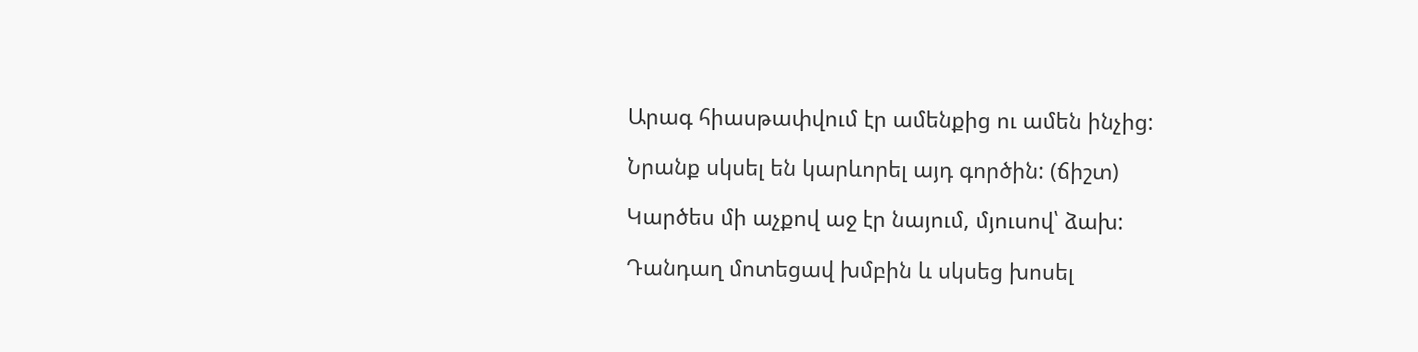Արագ հիասթափվում էր ամենքից ու ամեն ինչից:

Նրանք սկսել են կարևորել այդ գործին: (ճիշտ)

Կարծես մի աչքով աջ էր նայում, մյուսով՝ ձախ:

Դանդաղ մոտեցավ խմբին և սկսեց խոսել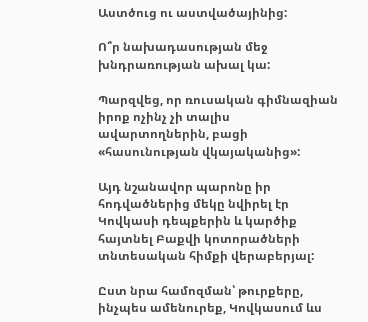Աստծուց ու աստվածայինից:

Ո՞ր նախադասության մեջ խնդրառության ախալ կա:

Պարզվեց, որ ռուսական գիմնազիան իրոք ոչինչ չի տալիս ավարտողներին, բացի «հասունության վկայականից»:

Այդ նշանավոր պարոնը իր հոդվածներից մեկը նվիրել էր Կովկասի դեպքերին և կարծիք հայտնել Բաքվի կոտորածների տնտեսական հիմքի վերաբերյալ:

Ըստ նրա համոզման՝ թուրքերը, ինչպես ամենուրեք, Կովկասում ևս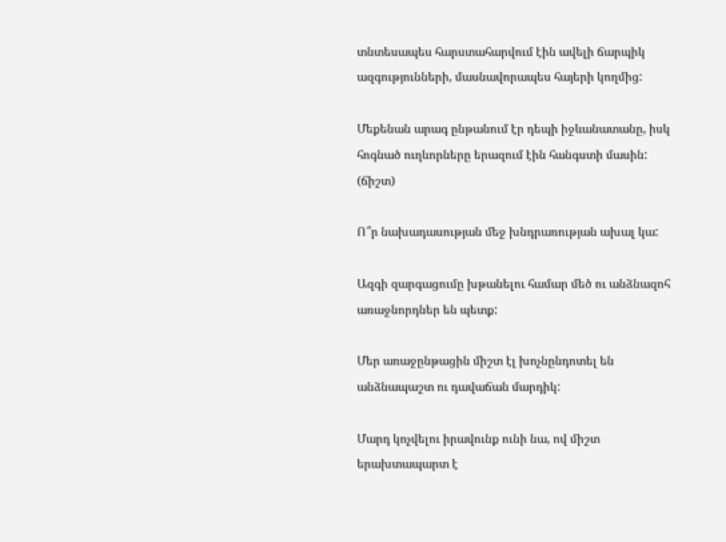տնտեսապես հարստահարվում էին ավելի ճարպիկ ազգությունների, մասնավորապես հայերի կողմից:

Մեքենան արագ ընթանում էր դեպի իջևանատանը, իսկ հոգնած ուղևորները երազում էին հանգստի մասին: (ճիշտ)

Ո՞ր նախադասության մեջ խնդրառության ախալ կա:

Ազգի զարգացումը խթանելու համար մեծ ու անձնազոհ առաջնորդներ են պետք:

Մեր առաջընթացին միշտ էլ խոչնընդոտել են անձնապաշտ ու դավաճան մարդիկ:

Մարդ կոչվելու իրավունք ունի նա, ով միշտ երախտապարտ է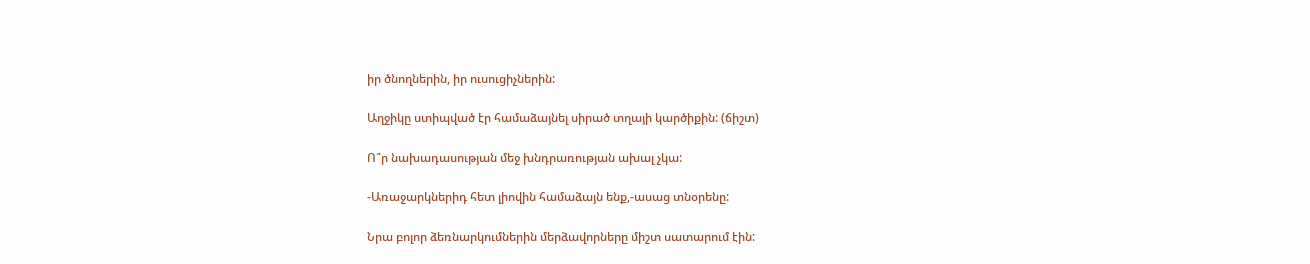իր ծնողներին, իր ուսուցիչներին:

Աղջիկը ստիպված էր համաձայնել սիրած տղայի կարծիքին: (ճիշտ)

Ո՞ր նախադասության մեջ խնդրառության ախալ չկա:

-Առաջարկներիդ հետ լիովին համաձայն ենք,-ասաց տնօրենը:

Նրա բոլոր ձեռնարկումներին մերձավորները միշտ սատարում էին: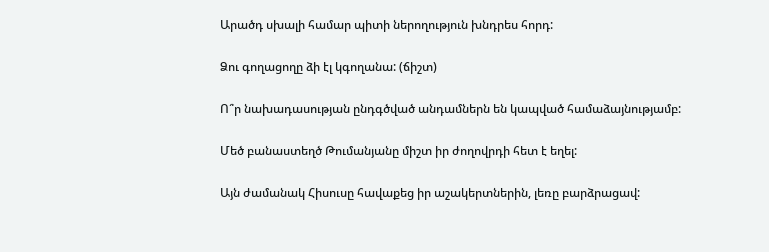Արածդ սխալի համար պիտի ներողություն խնդրես հորդ:

Ձու գողացողը ձի էլ կգողանա: (ճիշտ)

Ո՞ր նախադասության ընդգծված անդամներն են կապված համաձայնությամբ:

Մեծ բանաստեղծ Թումանյանը միշտ իր ժողովրդի հետ է եղել:

Այն ժամանակ Հիսուսը հավաքեց իր աշակերտներին, լեռը բարձրացավ: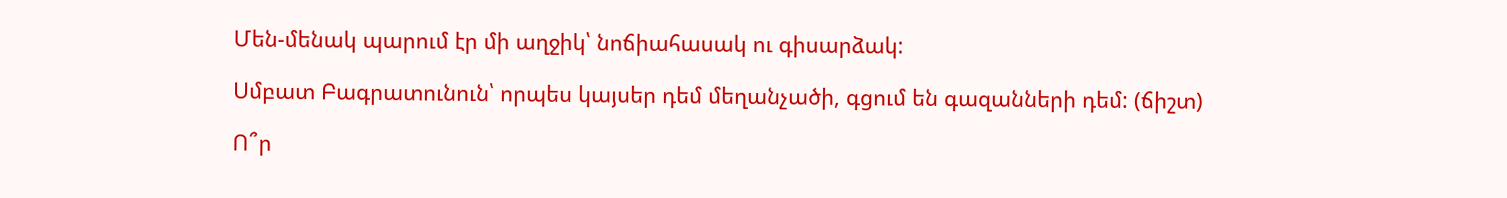Մեն-մենակ պարում էր մի աղջիկ՝ նոճիահասակ ու գիսարձակ:

Սմբատ Բագրատունուն՝ որպես կայսեր դեմ մեղանչածի, գցում են գազանների դեմ: (ճիշտ)

Ո՞ր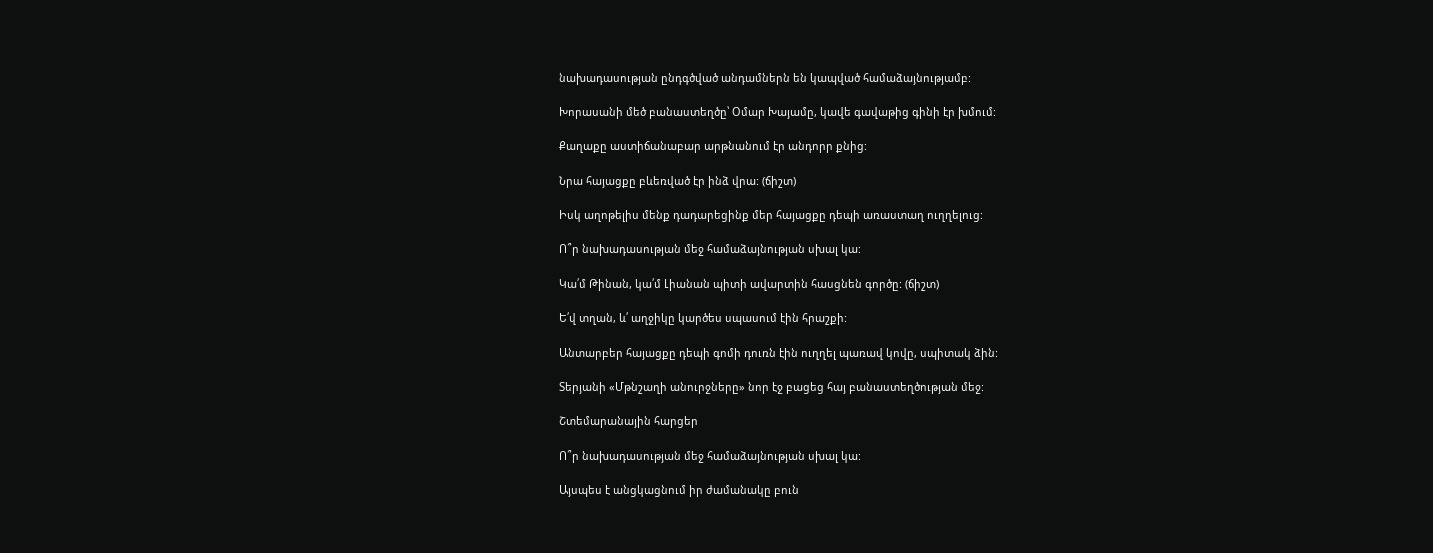նախադասության ընդգծված անդամներն են կապված համաձայնությամբ:

Խորասանի մեծ բանաստեղծը՝ Օմար Խայամը, կավե գավաթից գինի էր խմում:

Քաղաքը աստիճանաբար արթնանում էր անդորր քնից:

Նրա հայացքը բևեռված էր ինձ վրա: (ճիշտ)

Իսկ աղոթելիս մենք դադարեցինք մեր հայացքը դեպի առաստաղ ուղղելուց:

Ո՞ր նախադասության մեջ համաձայնության սխալ կա:

Կա՛մ Թինան, կա՛մ Լիանան պիտի ավարտին հասցնեն գործը: (ճիշտ)

Ե՛վ տղան, և՛ աղջիկը կարծես սպասում էին հրաշքի:

Անտարբեր հայացքը դեպի գոմի դուռն էին ուղղել պառավ կովը, սպիտակ ձին:

Տերյանի «Մթնշաղի անուրջները» նոր էջ բացեց հայ բանաստեղծության մեջ:

Շտեմարանային հարցեր

Ո՞ր նախադասության մեջ համաձայնության սխալ կա:

Այսպես է անցկացնում իր ժամանակը բուն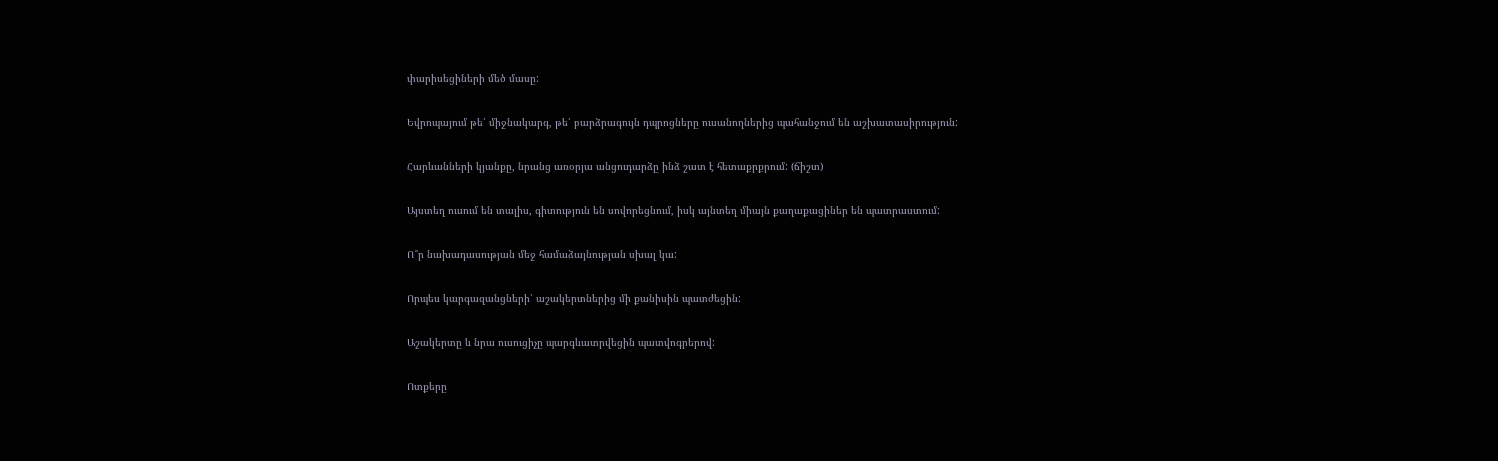փարիսեցիների մեծ մասը:

Եվրոպայում թե՛ միջնակարգ, թե՛ բարձրագույն դպրոցները ուսանողներից պահանջում են աշխատասիրություն:

Հարևանների կյանքը, նրանց առօրյա անցուդարձը ինձ շատ է հետաքրքրում: (ճիշտ)

Այստեղ ուսում են տալիս, գիտություն են սովորեցնում, իսկ այնտեղ միայն քաղաքացիներ են պատրաստում:

Ո՞ր նախադասության մեջ համաձայնության սխալ կա:

Որպես կարգազանցների՝ աշակերտներից մի քանիսին պատժեցին:

Աշակերտը և նրա ուսուցիչը պարգևատրվեցին պատվոգրերով:

Ոտքերը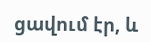ցավում էր, և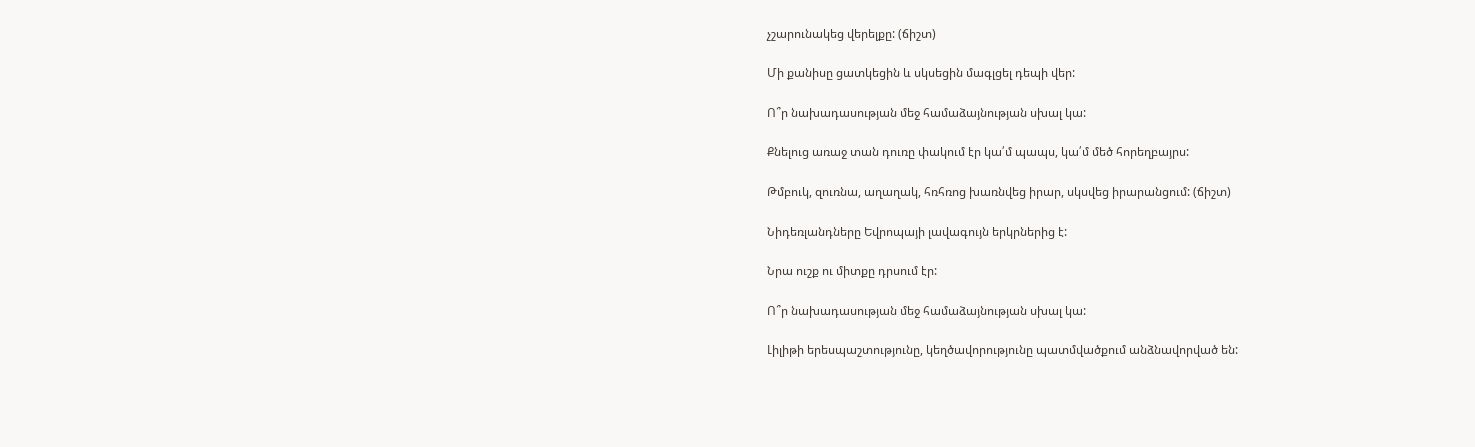չշարունակեց վերելքը: (ճիշտ)

Մի քանիսը ցատկեցին և սկսեցին մագլցել դեպի վեր:

Ո՞ր նախադասության մեջ համաձայնության սխալ կա:

Քնելուց առաջ տան դուռը փակում էր կա՛մ պապս, կա՛մ մեծ հորեղբայրս:

Թմբուկ, զուռնա, աղաղակ, հռհռոց խառնվեց իրար, սկսվեց իրարանցում: (ճիշտ)

Նիդեռլանդները Եվրոպայի լավագույն երկրներից է:

Նրա ուշք ու միտքը դրսում էր:

Ո՞ր նախադասության մեջ համաձայնության սխալ կա:

Լիլիթի երեսպաշտությունը, կեղծավորությունը պատմվածքում անձնավորված են: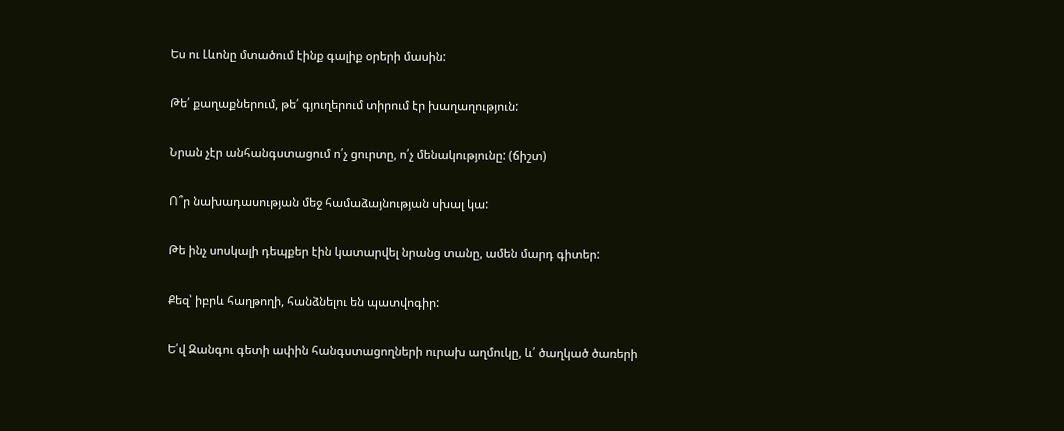Ես ու Լևոնը մտածում էինք գալիք օրերի մասին:

Թե՛ քաղաքներում, թե՛ գյուղերում տիրում էր խաղաղություն:

Նրան չէր անհանգստացում ո՛չ ցուրտը, ո՛չ մենակությունը: (ճիշտ)

Ո՞ր նախադասության մեջ համաձայնության սխալ կա:

Թե ինչ սոսկալի դեպքեր էին կատարվել նրանց տանը, ամեն մարդ գիտեր:

Քեզ՝ իբրև հաղթողի, հանձնելու են պատվոգիր:

Ե՛վ Զանգու գետի ափին հանգստացողների ուրախ աղմուկը, և՛ ծաղկած ծառերի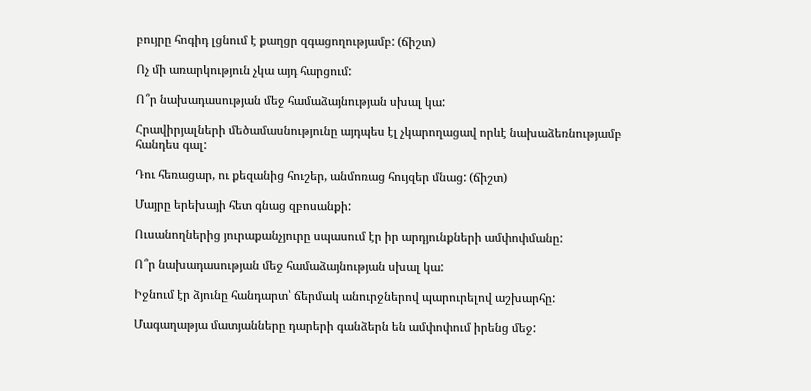բույրը հոգիդ լցնում է քաղցր զգացողությամբ: (ճիշտ)

Ոչ մի առարկություն չկա այդ հարցում:

Ո՞ր նախադասության մեջ համաձայնության սխալ կա:

Հրավիրյալների մեծամասնությունը այդպես էլ չկարողացավ որևէ նախաձեռնությամբ հանդես գալ:

Դու հեռացար, ու քեզանից հուշեր, անմոռաց հույզեր մնաց: (ճիշտ)

Մայրը երեխայի հետ գնաց զբոսանքի:

Ուսանողներից յուրաքանչյուրը սպասում էր իր արդյունքների ամփոփմանը:

Ո՞ր նախադասության մեջ համաձայնության սխալ կա:

Իջնում էր ձյունը հանդարտ՝ ճերմակ անուրջներով պարուրելով աշխարհը:

Մագաղաթյա մատյանները դարերի գանձերն են ամփոփում իրենց մեջ: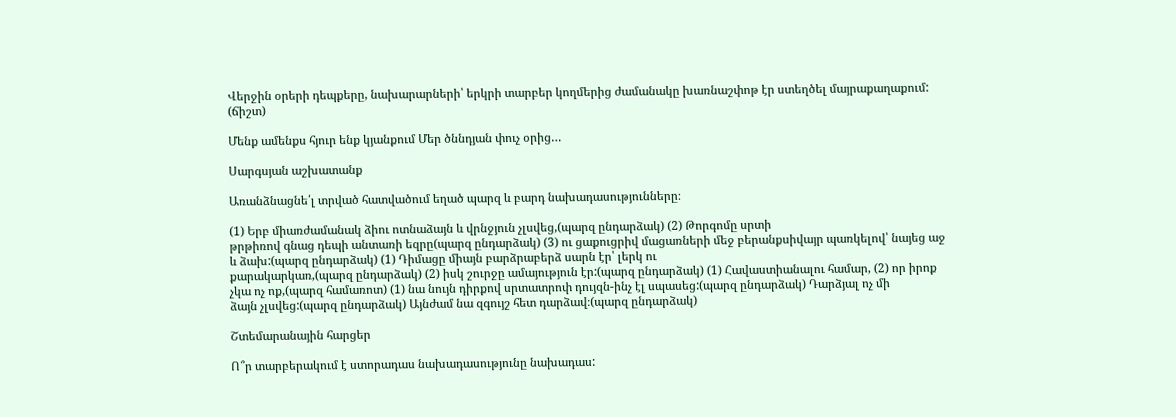Վերջին օրերի դեպքերը, նախարարների՝ երկրի տարբեր կողմերից ժամանակը խառնաշփոթ էր ստեղծել մայրաքաղաքում: (ճիշտ)

Մենք ամենքս հյուր ենք կյանքում Մեր ծննդյան փուչ օրից…

Սարգսյան աշխատանք

Առանձնացնե՛լ տրված հատվածում եղած պարզ և բարդ նախադասությունները։

(1) Երբ միառժամանակ ձիու ոտնաձայն և վրնջյուն չլսվեց,(պարզ ընդարձակ) (2) Թորգոմը սրտի
թրթիռով գնաց դեպի անտառի եզրը(պարզ ընդարձակ) (3) ու ցաքուցրիվ մացառների մեջ բերանքսիվայր պառկելով՝ նայեց աջ և ձախ:(պարզ ընդարձակ) (1) Դիմացը միայն բարձրաբերձ սարն էր՝ լերկ ու
քարակարկառ,(պարզ ընդարձակ) (2) իսկ շուրջը ամայություն էր:(պարզ ընդարձակ) (1) Հավաստիանալու համար, (2) որ իրոք
չկա ոչ ոք,(պարզ համառոտ) (1) նա նույն դիրքով սրտատրոփ դույզն-ինչ էլ սպասեց:(պարզ ընդարձակ) Դարձյալ ոչ մի
ձայն չլսվեց:(պարզ ընդարձակ) Այնժամ նա զգույշ հետ դարձավ։(պարզ ընդարձակ)

Շտեմարանային հարցեր

Ո՞ր տարբերակում է ստորադաս նախադասությունը նախադաս: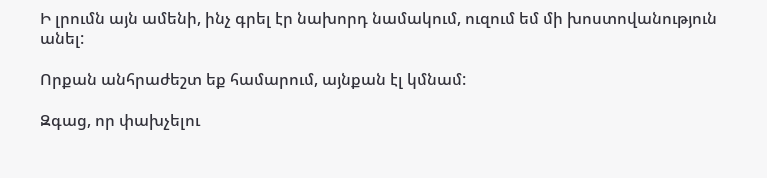Ի լրումն այն ամենի, ինչ գրել էր նախորդ նամակում, ուզում եմ մի խոստովանություն անել:

Որքան անհրաժեշտ եք համարում, այնքան էլ կմնամ:

Զգաց, որ փախչելու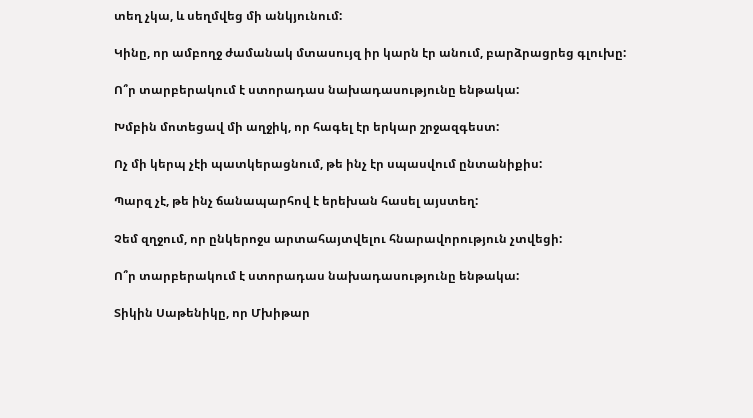տեղ չկա, և սեղմվեց մի անկյունում:

Կինը, որ ամբողջ ժամանակ մտասույզ իր կարն էր անում, բարձրացրեց գլուխը:

Ո՞ր տարբերակում է ստորադաս նախադասությունը ենթակա:

Խմբին մոտեցավ մի աղջիկ, որ հագել էր երկար շրջազգեստ:

Ոչ մի կերպ չէի պատկերացնում, թե ինչ էր սպասվում ընտանիքիս:

Պարզ չէ, թե ինչ ճանապարհով է երեխան հասել այստեղ:

Չեմ զղջում, որ ընկերոջս արտահայտվելու հնարավորություն չտվեցի:

Ո՞ր տարբերակում է ստորադաս նախադասությունը ենթակա:

Տիկին Սաթենիկը, որ Մխիթար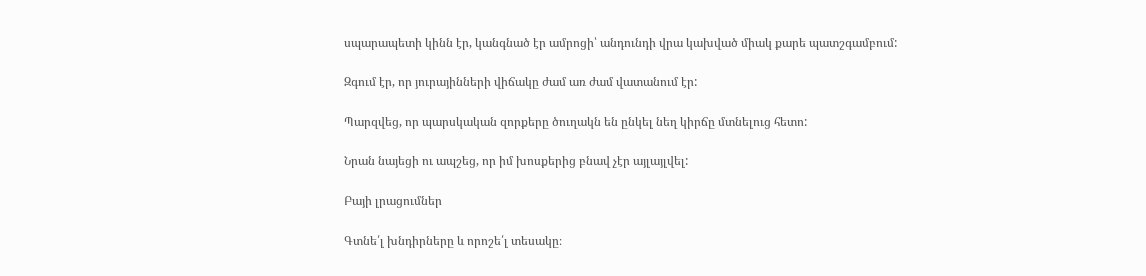սպարապետի կինն էր, կանգնած էր ամրոցի՝ անդունդի վրա կախված միակ քարե պատշգամբում:

Զգում էր, որ յուրայինների վիճակը ժամ առ ժամ վատանում էր:

Պարզվեց, որ պարսկական զորքերը ծուղակն են ընկել նեղ կիրճը մտնելուց հետո:

Նրան նայեցի ու ապշեց, որ իմ խոսքերից բնավ չէր այլայլվել:

Բայի լրացումներ

Գտնե՛լ խնդիրները և որոշե՛լ տեսակը։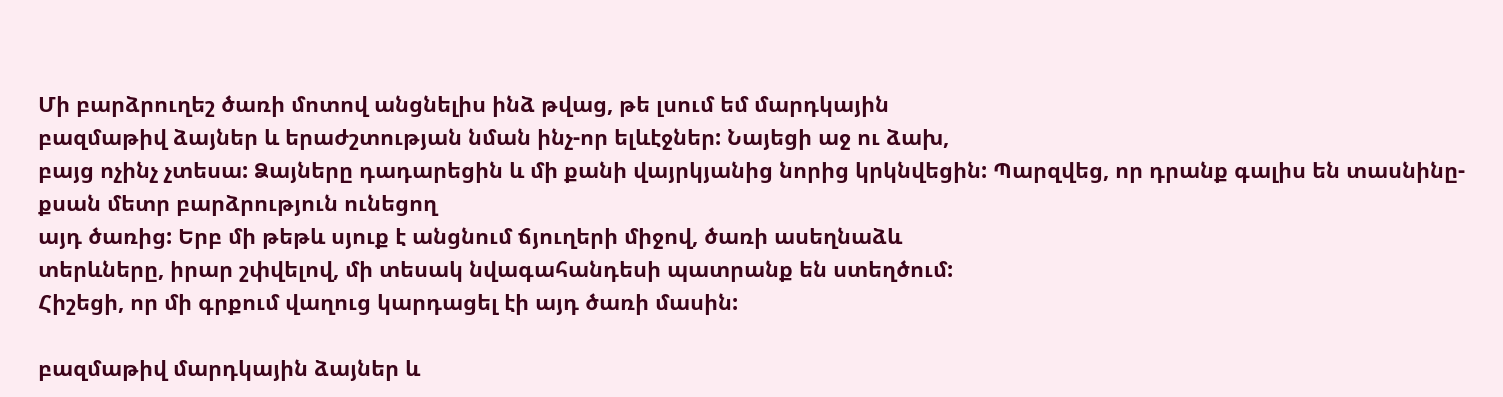Մի բարձրուղեշ ծառի մոտով անցնելիս ինձ թվաց, թե լսում եմ մարդկային
բազմաթիվ ձայներ և երաժշտության նման ինչ-որ ելևէջներ: Նայեցի աջ ու ձախ,
բայց ոչինչ չտեսա: Ձայները դադարեցին և մի քանի վայրկյանից նորից կրկնվեցին: Պարզվեց, որ դրանք գալիս են տասնինը-քսան մետր բարձրություն ունեցող
այդ ծառից: Երբ մի թեթև սյուք է անցնում ճյուղերի միջով, ծառի ասեղնաձև
տերևները, իրար շփվելով, մի տեսակ նվագահանդեսի պատրանք են ստեղծում:
Հիշեցի, որ մի գրքում վաղուց կարդացել էի այդ ծառի մասին:

բազմաթիվ մարդկային ձայներ և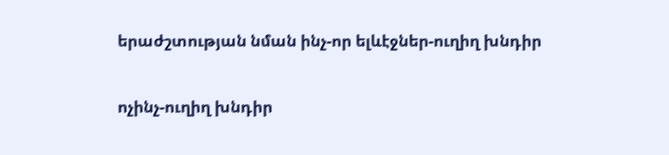երաժշտության նման ինչ-որ ելևէջներ-ուղիղ խնդիր

ոչինչ-ուղիղ խնդիր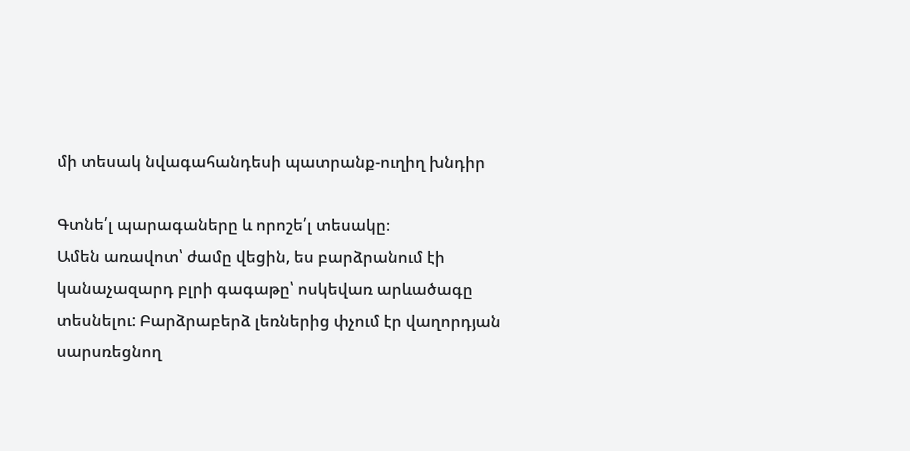մի տեսակ նվագահանդեսի պատրանք-ուղիղ խնդիր

Գտնե՛լ պարագաները և որոշե՛լ տեսակը։
Ամեն առավոտ՝ ժամը վեցին, ես բարձրանում էի կանաչազարդ բլրի գագաթը՝ ոսկեվառ արևածագը տեսնելու: Բարձրաբերձ լեռներից փչում էր վաղորդյան
սարսռեցնող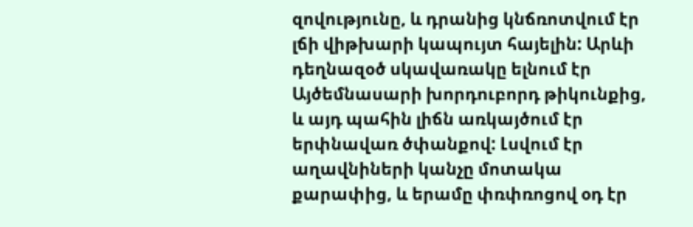զովությունը, և դրանից կնճռոտվում էր լճի վիթխարի կապույտ հայելին: Արևի դեղնազօծ սկավառակը ելնում էր Այծեմնասարի խորդուբորդ թիկունքից, և այդ պահին լիճն առկայծում էր երփնավառ ծփանքով: Լսվում էր աղավնիների կանչը մոտակա քարափից, և երամը փռփռոցով օդ էր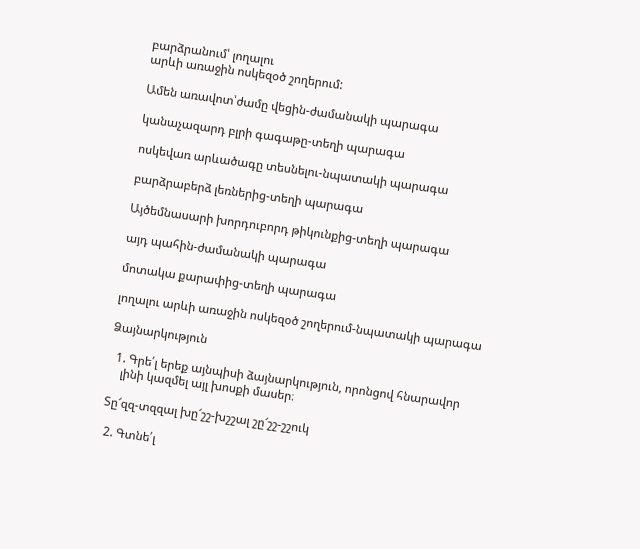բարձրանում՝ լողալու
արևի առաջին ոսկեզօծ շողերում:

Ամեն առավոտ՝ժամը վեցին-ժամանակի պարագա

կանաչազարդ բլրի գագաթը-տեղի պարագա

ոսկեվառ արևածագը տեսնելու-նպատակի պարագա

բարձրաբերձ լեռներից-տեղի պարագա

Այծեմնասարի խորդուբորդ թիկունքից-տեղի պարագա

այդ պահին-ժամանակի պարագա

մոտակա քարափից-տեղի պարագա

լողալու արևի առաջին ոսկեզօծ շողերում-նպատակի պարագա

Ձայնարկություն

  1. Գրե՛լ երեք այնպիսի ձայնարկություն, որոնցով հնարավոր
    լինի կազմել այլ խոսքի մասեր։

Տը՜զզ-տզզալ խը՜շշ-խշշալ շը՜շշ-շշուկ

 2. Գտնե՛լ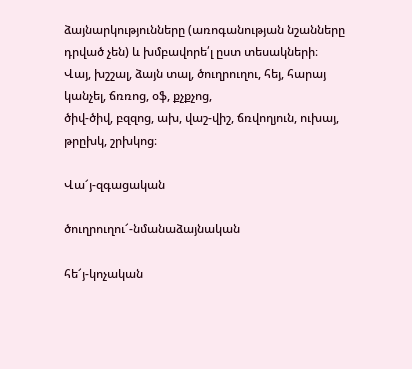ձայնարկությունները (առոգանության նշանները
դրված չեն) և խմբավորե՛լ ըստ տեսակների։
Վայ, խշշալ, ձայն տալ, ծուղրուղու, հեյ, հարայ կանչել, ճռռոց, օֆ, քչքչոց,
ծիվ-ծիվ, բզզոց, ախ, վաշ-վիշ, ճռվողյուն, ուխայ, թրըխկ, շրխկոց։

Վա՜յ-զգացական

ծուղրուղու՜-նմանաձայնական

հե՜յ-կոչական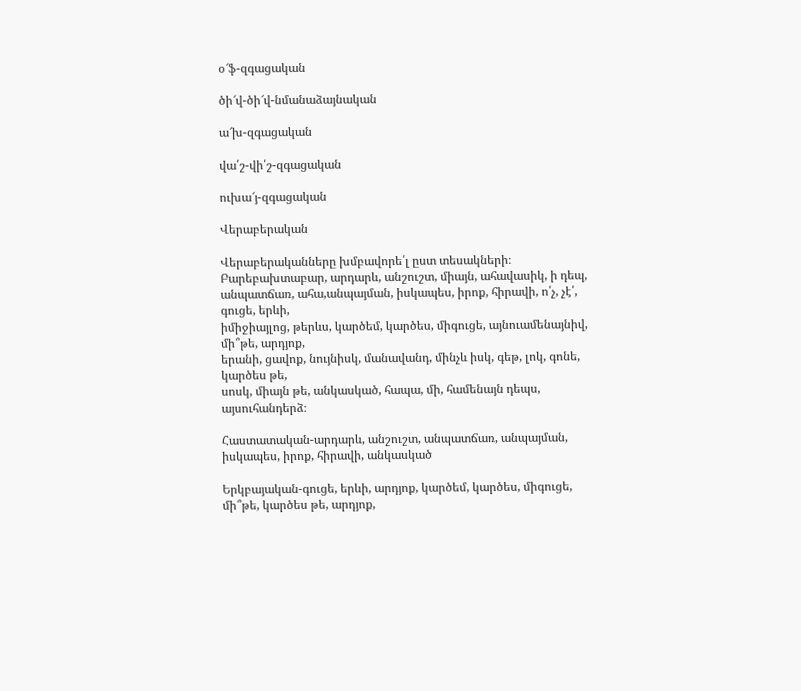օ՜ֆ-զգացական

ծի՜վ-ծի՜վ-նմանաձայնական

ա՜խ-զգացական

վա՛շ-վի՛շ-զգացական

ուխա՜յ-զգացական

Վերաբերական

Վերաբերականները խմբավորե՛լ ըստ տեսակների։
Բարեբախտաբար, արդարև, անշուշտ, միայն, ահավասիկ, ի դեպ,
անպատճառ, ահա,անպայման, իսկապես, իրոք, հիրավի, ո՛չ, չէ՛, գուցե, երևի,
իմիջիայլոց, թերևս, կարծեմ, կարծես, միգուցե, այնուամենայնիվ, մի՞թե, արդյոք,
երանի, ցավոք, նույնիսկ, մանավանդ, մինչև իսկ, գեթ, լոկ, գոնե, կարծես թե,
սոսկ, միայն թե, անկասկած, հապա, մի, համենայն դեպս, այսուհանդերձ։

Հաստատական-արդարև, անշուշտ, անպատճառ, անպայման, իսկապես, իրոք, հիրավի, անկասկած

Երկբայական-գուցե, երևի, արդյոք, կարծեմ, կարծես, միգուցե, մի՞թե, կարծես թե, արդյոք,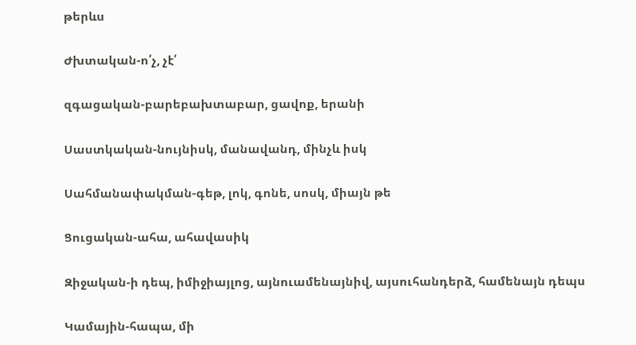թերևս

Ժխտական-ո՛չ, չէ՛

զգացական-բարեբախտաբար, ցավոք, երանի

Սաստկական-նույնիսկ, մանավանդ, մինչև իսկ

Սահմանափակման-գեթ, լոկ, գոնե, սոսկ, միայն թե

Ցուցական-ահա, ահավասիկ

Զիջական-ի դեպ, իմիջիայլոց, այնուամենայնիվ, այսուհանդերձ, համենայն դեպս

Կամային-հապա, մի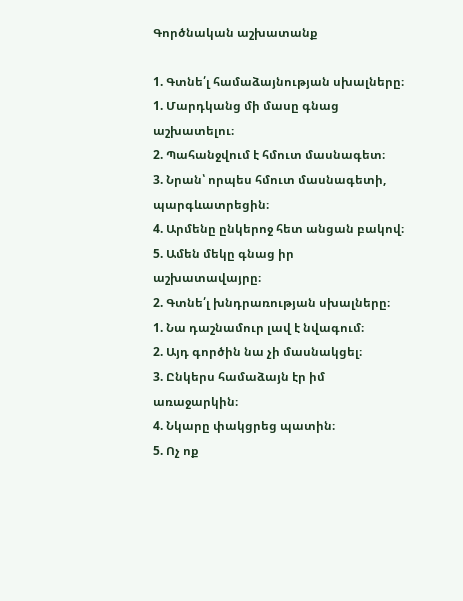Գործնական աշխատանք

1. Գտնե՛լ համաձայնության սխալները։
1. Մարդկանց մի մասը գնաց աշխատելու։
2. Պահանջվում է հմուտ մասնագետ։
3. Նրան՝ որպես հմուտ մասնագետի, պարգևատրեցին։
4. Արմենը ընկերոջ հետ անցան բակով։
5. Ամեն մեկը գնաց իր աշխատավայրը։
2. Գտնե՛լ խնդրառության սխալները։
1. Նա դաշնամուր լավ է նվագում։
2. Այդ գործին նա չի մասնակցել։
3. Ընկերս համաձայն էր իմ առաջարկին։
4. Նկարը փակցրեց պատին։
5. Ոչ ոք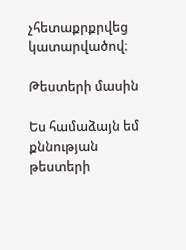չհետաքրքրվեց կատարվածով։

Թեստերի մասին

Ես համաձայն եմ քննության թեստերի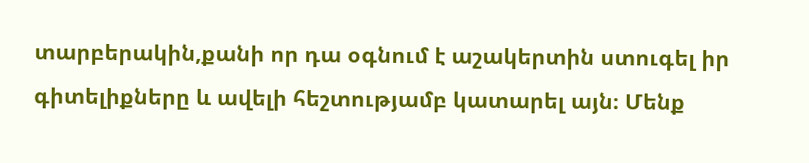տարբերակին,քանի որ դա օգնում է աշակերտին ստուգել իր գիտելիքները և ավելի հեշտությամբ կատարել այն։ Մենք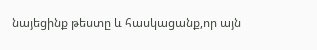նայեցինք թեստը և հասկացանք,որ այն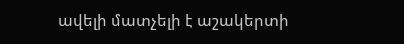ավելի մատչելի է աշակերտի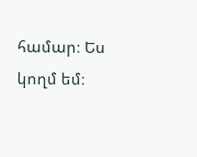համար։ Ես կողմ եմ։